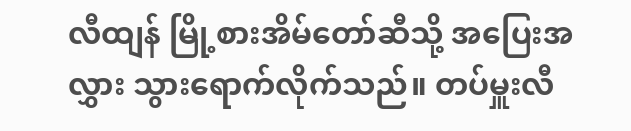လီထျန် မြို့စားအိမ်တော်ဆီသို့ အပြေးအလွှား သွားရောက်လိုက်သည်။ တပ်မှူးလီ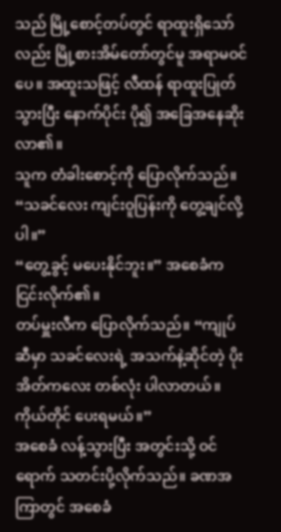သည် မြို့စောင့်တပ်တွင် ရာထူးရှိသော်လည်း မြို့စားအိမ်တော်တွင်မူ အရာမဝင်ပေ။ အထူးသဖြင့် လီထန် ရာထူးပြုတ်သွားပြီး နောက်ပိုင်း ပို၍ အခြေအနေဆိုးလာ၏။
သူက တံခါးစောင့်ကို ပြောလိုက်သည်။ “သခင်လေး ကျင်းဝူပြန်းကို တွေ့ချင်လို့ပါ။”
“တွေ့ခွင့် မပေးနိုင်ဘူး။” အစေခံက ငြင်းလိုက်၏။
တပ်မှူးလီက ပြောလိုက်သည်။ “ကျုပ်ဆီမှာ သခင်လေးရဲ့ အသက်နဲ့ဆိုင်တဲ့ ပိုးအိတ်ကလေး တစ်လုံး ပါလာတယ်။ ကိုယ်တိုင် ပေးရမယ်။”
အစေခံ လန့်သွားပြီး အတွင်းသို့ ဝင်ရောက် သတင်းပို့လိုက်သည်။ ခဏအကြာတွင် အစေခံ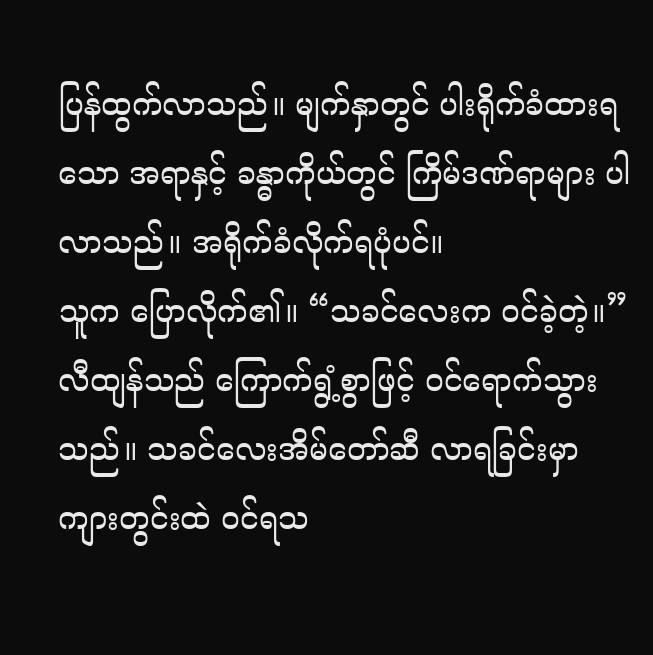ပြန်ထွက်လာသည်။ မျက်နှာတွင် ပါးရိုက်ခံထားရသော အရာနှင့် ခန္ဓာကိုယ်တွင် ကြိမ်ဒဏ်ရာများ ပါလာသည်။ အရိုက်ခံလိုက်ရပုံပင်။
သူက ပြောလိုက်၏။ “သခင်လေးက ဝင်ခဲ့တဲ့။”
လီထျန်သည် ကြောက်ရွံ့စွာဖြင့် ဝင်ရောက်သွားသည်။ သခင်လေးအိမ်တော်ဆီ လာရခြင်းမှာ ကျားတွင်းထဲ ဝင်ရသ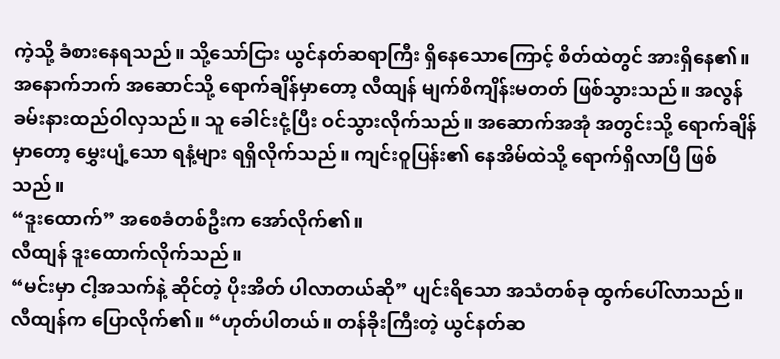ကဲ့သို့ ခံစားနေရသည်။ သို့သော်ငြား ယွင်နတ်ဆရာကြီး ရှိနေသောကြောင့် စိတ်ထဲတွင် အားရှိနေ၏။
အနောက်ဘက် အဆောင်သို့ ရောက်ချိန်မှာတော့ လီထျန် မျက်စိကျိန်းမတတ် ဖြစ်သွားသည်။ အလွန် ခမ်းနားထည်ဝါလှသည်။ သူ ခေါင်းငုံ့ပြီး ဝင်သွားလိုက်သည်။ အဆောက်အအုံ အတွင်းသို့ ရောက်ချိန်မှာတော့ မွှေးပျံ့သော ရနံ့များ ရရှိလိုက်သည်။ ကျင်းဝူပြန်း၏ နေအိမ်ထဲသို့ ရောက်ရှိလာပြီ ဖြစ်သည်။
“ဒူးထောက်” အစေခံတစ်ဦးက အော်လိုက်၏။
လီထျန် ဒူးထောက်လိုက်သည်။
“မင်းမှာ ငါ့အသက်နဲ့ ဆိုင်တဲ့ ပိုးအိတ် ပါလာတယ်ဆို” ပျင်းရိသော အသံတစ်ခု ထွက်ပေါ်လာသည်။
လီထျန်က ပြောလိုက်၏။ “ဟုတ်ပါတယ်။ တန်ခိုးကြီးတဲ့ ယွင်နတ်ဆ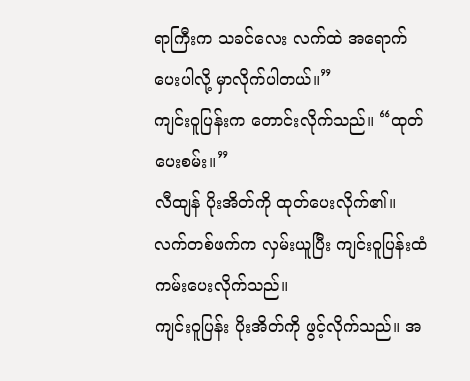ရာကြီးက သခင်လေး လက်ထဲ အရောက်ပေးပါလို့ မှာလိုက်ပါတယ်။”
ကျင်းဝူပြန်းက တောင်းလိုက်သည်။ “ထုတ်ပေးစမ်း။”
လီထျန် ပိုးအိတ်ကို ထုတ်ပေးလိုက်၏။
လက်တစ်ဖက်က လှမ်းယူပြီး ကျင်းဝူပြန်းထံ ကမ်းပေးလိုက်သည်။
ကျင်းဝူပြန်း ပိုးအိတ်ကို ဖွင့်လိုက်သည်။ အ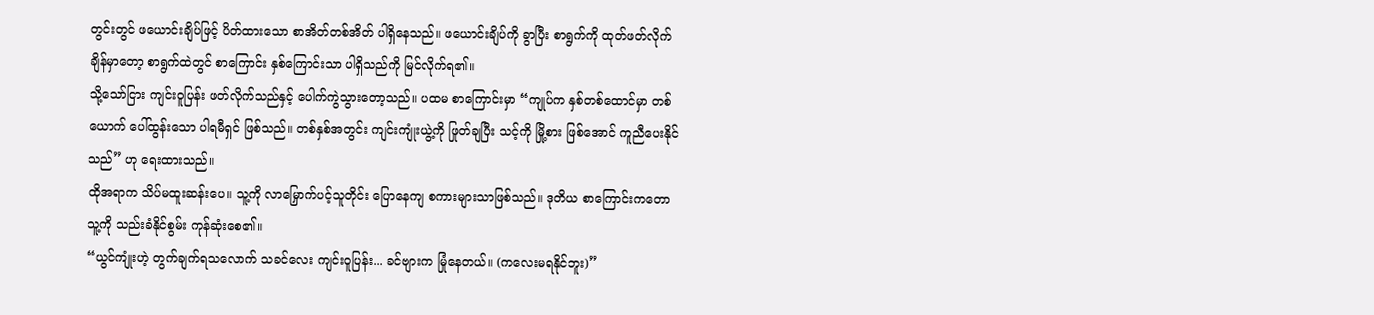တွင်းတွင် ဖယောင်းချိပ်ဖြင့် ပိတ်ထားသော စာအိတ်တစ်အိတ် ပါရှိနေသည်။ ဖယောင်းချိပ်ကို ခွာပြီး စာရွက်ကို ထုတ်ဖတ်လိုက်ချိန်မှာတော့ စာရွက်ထဲတွင် စာကြောင်း နှစ်ကြောင်းသာ ပါရှိသည်ကို မြင်လိုက်ရ၏။
သို့သော်ငြား ကျင်းဝူပြန်း ဖတ်လိုက်သည်နှင့် ပေါက်ကွဲသွားတော့သည်။ ပထမ စာကြောင်းမှာ “ကျုပ်က နှစ်တစ်ထောင်မှာ တစ်ယောက် ပေါ်ထွန်းသော ပါရမီရှင် ဖြစ်သည်။ တစ်နှစ်အတွင်း ကျင်းကျုံးယွဲ့ကို ဖြုတ်ချပြီး သင့်ကို မြို့စား ဖြစ်အောင် ကူညီပေးနိုင်သည်” ဟု ရေးထားသည်။
ထိုအရာက သိပ်မထူးဆန်းပေ။ သူ့ကို လာမြှောက်ပင့်သူတိုင်း ပြောနေကျ စကားများသာဖြစ်သည်။ ဒုတိယ စာကြောင်းကတောသူ့ကို သည်းခံနိုင်စွမ်း ကုန်ဆုံးစေ၏။
“ယွင်ကျုံးဟဲ့ တွက်ချက်ရသလောက် သခင်လေး ကျင်းဝူပြန်း... ခင်ဗျားက မြုံနေတယ်။ (ကလေးမရနိုင်ဘူး)”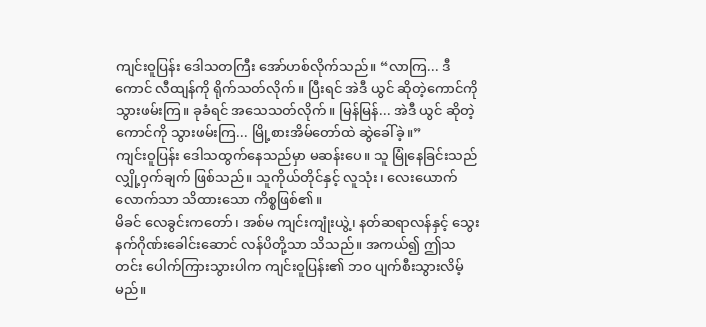ကျင်းဝူပြန်း ဒေါသတကြီး အော်ဟစ်လိုက်သည်။ “လာကြ... ဒီကောင် လီထျန်ကို ရိုက်သတ်လိုက်။ ပြီးရင် အဲဒီ ယွင် ဆိုတဲ့ကောင်ကို သွားဖမ်းကြ။ ခုခံရင် အသေသတ်လိုက်။ မြန်မြန်... အဲဒီ ယွင် ဆိုတဲ့ကောင်ကို သွားဖမ်းကြ... မြို့စားအိမ်တော်ထဲ ဆွဲခေါ်ခဲ့။”
ကျင်းဝူပြန်း ဒေါသထွက်နေသည်မှာ မဆန်းပေ။ သူ မြုံနေခြင်းသည် လျှို့ဝှက်ချက် ဖြစ်သည်။ သူကိုယ်တိုင်နှင့် လူသုံး၊ လေးယောက်လောက်သာ သိထားသော ကိစ္စဖြစ်၏။
မိခင် လေခွင်းကတော်၊ အစ်မ ကျင်းကျုံးယွဲ့၊ နတ်ဆရာလန်နှင့် သွေးနက်ဂိုဏ်းခေါင်းဆောင် လန်ပိတို့သာ သိသည်။ အကယ်၍ ဤသတင်း ပေါက်ကြားသွားပါက ကျင်းဝူပြန်း၏ ဘဝ ပျက်စီးသွားလိမ့်မည်။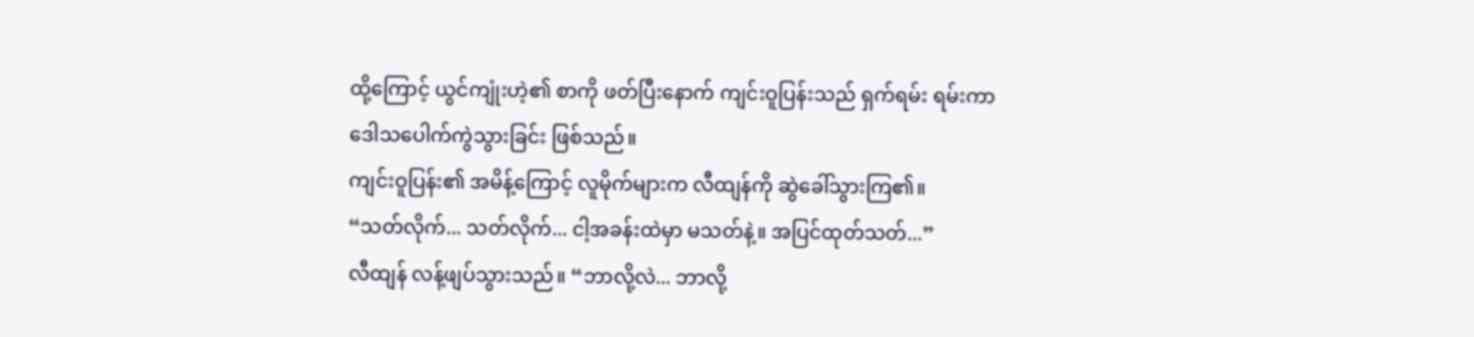ထို့ကြောင့် ယွင်ကျုံးဟဲ့၏ စာကို ဖတ်ပြီးနောက် ကျင်းဝူပြန်းသည် ရှက်ရမ်း ရမ်းကာ ဒေါသပေါက်ကွဲသွားခြင်း ဖြစ်သည်။
ကျင်းဝူပြန်း၏ အမိန့်ကြောင့် လူမိုက်များက လီထျန်ကို ဆွဲခေါ်သွားကြ၏။
“သတ်လိုက်... သတ်လိုက်... ငါ့အခန်းထဲမှာ မသတ်နဲ့။ အပြင်ထုတ်သတ်...”
လီထျန် လန့်ဖျပ်သွားသည်။ “ဘာလို့လဲ... ဘာလို့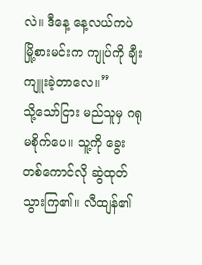လဲ။ ဒီနေ့ နေ့လယ်ကပဲ မြို့စားမင်းက ကျုပ်ကို ချီးကျူးခဲ့တာလေ။”
သို့သော်ငြား မည်သူမှ ဂရုမစိုက်ပေ။ သူ့ကို ခွေးတစ်ကောင်လို ဆွဲထုတ်သွားကြ၏။ လီထျန်၏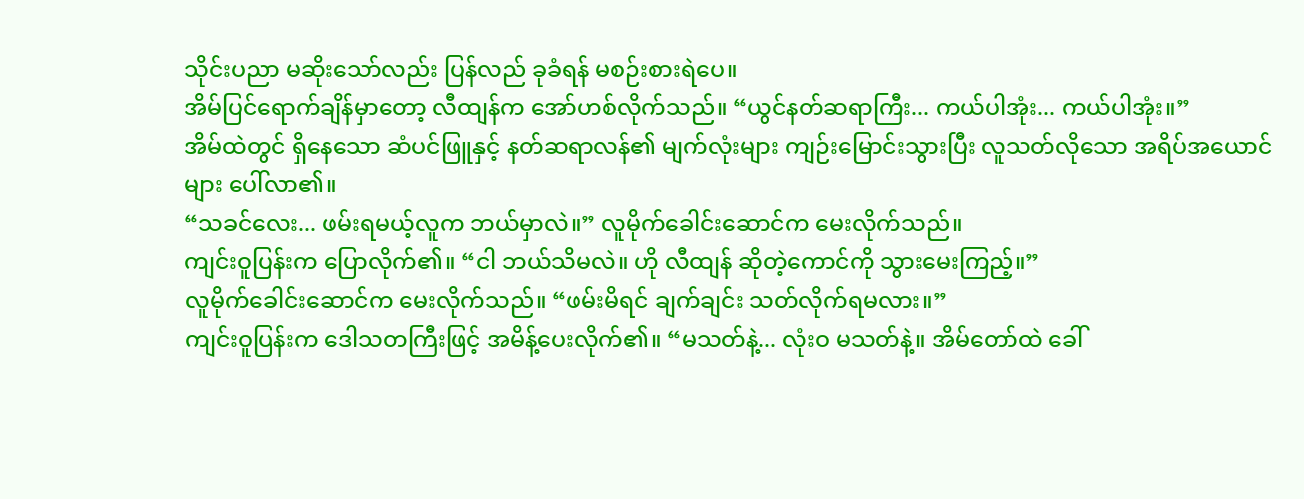သိုင်းပညာ မဆိုးသော်လည်း ပြန်လည် ခုခံရန် မစဉ်းစားရဲပေ။
အိမ်ပြင်ရောက်ချိန်မှာတော့ လီထျန်က အော်ဟစ်လိုက်သည်။ “ယွင်နတ်ဆရာကြီး... ကယ်ပါအုံး... ကယ်ပါအုံး။”
အိမ်ထဲတွင် ရှိနေသော ဆံပင်ဖြူနှင့် နတ်ဆရာလန်၏ မျက်လုံးများ ကျဉ်းမြောင်းသွားပြီး လူသတ်လိုသော အရိပ်အယောင်များ ပေါ်လာ၏။
“သခင်လေး... ဖမ်းရမယ့်လူက ဘယ်မှာလဲ။” လူမိုက်ခေါင်းဆောင်က မေးလိုက်သည်။
ကျင်းဝူပြန်းက ပြောလိုက်၏။ “ငါ ဘယ်သိမလဲ။ ဟို လီထျန် ဆိုတဲ့ကောင်ကို သွားမေးကြည့်။”
လူမိုက်ခေါင်းဆောင်က မေးလိုက်သည်။ “ဖမ်းမိရင် ချက်ချင်း သတ်လိုက်ရမလား။”
ကျင်းဝူပြန်းက ဒေါသတကြီးဖြင့် အမိန့်ပေးလိုက်၏။ “မသတ်နဲ့... လုံးဝ မသတ်နဲ့။ အိမ်တော်ထဲ ခေါ်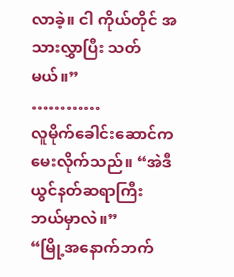လာခဲ့။ ငါ ကိုယ်တိုင် အသားလွှာပြီး သတ်မယ်။”
…………
လူမိုက်ခေါင်းဆောင်က မေးလိုက်သည်။ “အဲဒီ ယွင်နတ်ဆရာကြီး ဘယ်မှာလဲ။”
“မြို့အနောက်ဘက်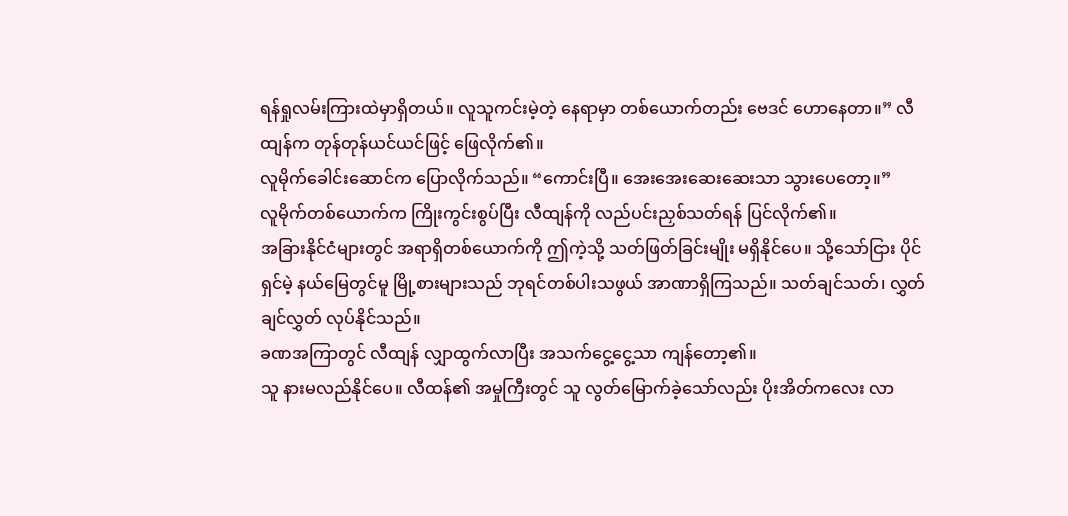ရန်ရှုလမ်းကြားထဲမှာရှိတယ်။ လူသူကင်းမဲ့တဲ့ နေရာမှာ တစ်ယောက်တည်း ဗေဒင် ဟောနေတာ။” လီထျန်က တုန်တုန်ယင်ယင်ဖြင့် ဖြေလိုက်၏။
လူမိုက်ခေါင်းဆောင်က ပြောလိုက်သည်။ “ကောင်းပြီ။ အေးအေးဆေးဆေးသာ သွားပေတော့။”
လူမိုက်တစ်ယောက်က ကြိုးကွင်းစွပ်ပြီး လီထျန်ကို လည်ပင်းညှစ်သတ်ရန် ပြင်လိုက်၏။
အခြားနိုင်ငံများတွင် အရာရှိတစ်ယောက်ကို ဤကဲ့သို့ သတ်ဖြတ်ခြင်းမျိုး မရှိနိုင်ပေ။ သို့သော်ငြား ပိုင်ရှင်မဲ့ နယ်မြေတွင်မူ မြို့စားများသည် ဘုရင်တစ်ပါးသဖွယ် အာဏာရှိကြသည်။ သတ်ချင်သတ်၊ လွှတ်ချင်လွှတ် လုပ်နိုင်သည်။
ခဏအကြာတွင် လီထျန် လျှာထွက်လာပြီး အသက်ငွေ့ငွေ့သာ ကျန်တော့၏။
သူ နားမလည်နိုင်ပေ။ လီထန်၏ အမှုကြီးတွင် သူ လွတ်မြောက်ခဲ့သော်လည်း ပိုးအိတ်ကလေး လာ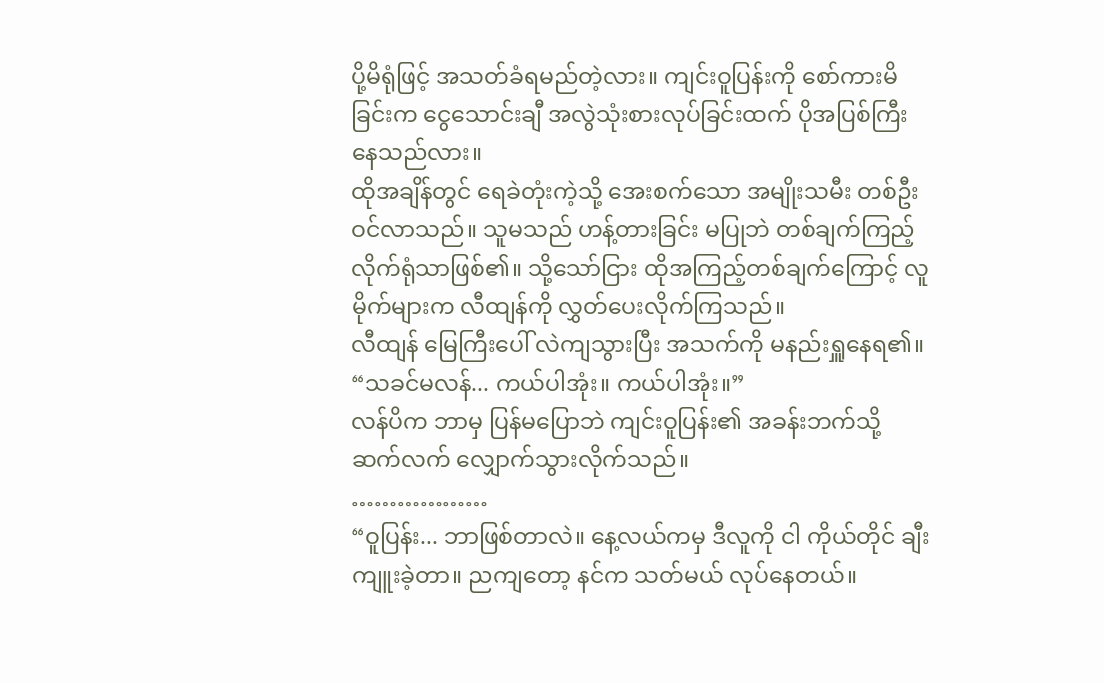ပို့မိရုံဖြင့် အသတ်ခံရမည်တဲ့လား။ ကျင်းဝူပြန်းကို စော်ကားမိခြင်းက ငွေသောင်းချီ အလွဲသုံးစားလုပ်ခြင်းထက် ပိုအပြစ်ကြီးနေသည်လား။
ထိုအချိန်တွင် ရေခဲတုံးကဲ့သို့ အေးစက်သော အမျိုးသမီး တစ်ဦး ဝင်လာသည်။ သူမသည် ဟန့်တားခြင်း မပြုဘဲ တစ်ချက်ကြည့်လိုက်ရုံသာဖြစ်၏။ သို့သော်ငြား ထိုအကြည့်တစ်ချက်ကြောင့် လူမိုက်များက လီထျန်ကို လွှတ်ပေးလိုက်ကြသည်။
လီထျန် မြေကြီးပေါ် လဲကျသွားပြီး အသက်ကို မနည်းရှူနေရ၏။ “သခင်မလန်... ကယ်ပါအုံး။ ကယ်ပါအုံး။”
လန်ပိက ဘာမှ ပြန်မပြောဘဲ ကျင်းဝူပြန်း၏ အခန်းဘက်သို့ ဆက်လက် လျှောက်သွားလိုက်သည်။
………………
“ဝူပြန်း... ဘာဖြစ်တာလဲ။ နေ့လယ်ကမှ ဒီလူကို ငါ ကိုယ်တိုင် ချီးကျူးခဲ့တာ။ ညကျတော့ နင်က သတ်မယ် လုပ်နေတယ်။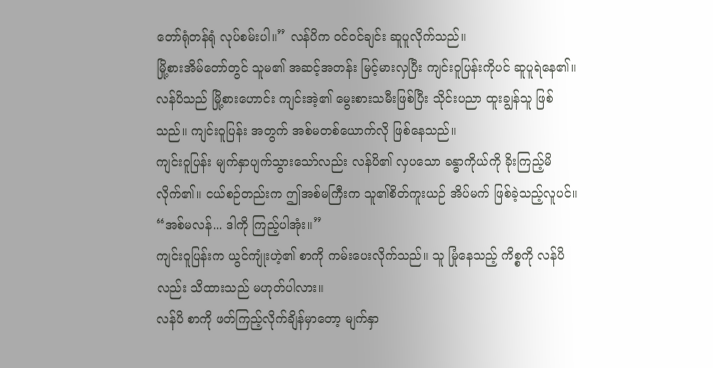တော်ရုံတန်ရုံ လုပ်စမ်းပါ။” လန်ပိက ဝင်ဝင်ချင်း ဆူပူလိုက်သည်။
မြို့စားအိမ်တော်တွင် သူမ၏ အဆင့်အတန်း မြင့်မားလှပြီး ကျင်းဝူပြန်းကိုပင် ဆူပူရဲနေ၏။
လန်ပိသည် မြို့စားဟောင်း ကျင်းအဲ့၏ မွေးစားသမီးဖြစ်ပြီး သိုင်းပညာ ထူးချွန်သူ ဖြစ်သည်။ ကျင်းဝူပြန်း အတွက် အစ်မတစ်ယောက်လို ဖြစ်နေသည်။
ကျင်းဝူပြန်း မျက်နှာပျက်သွားသော်လည်း လန်ပိ၏ လှပသော ခန္ဓာကိုယ်ကို ခိုးကြည့်မိလိုက်၏။ ငယ်စဉ်တည်းက ဤအစ်မကြီးက သူ၏စိတ်ကူးယဉ် အိပ်မက် ဖြစ်ခဲ့သည့်လူပင်။
“အစ်မလန်... ဒါကို ကြည့်ပါအုံး။”
ကျင်းဝူပြန်းက ယွင်ကျုံးဟဲ့၏ စာကို ကမ်းပေးလိုက်သည်။ သူ မြုံနေသည့် ကိစ္စကို လန်ပိလည်း သိထားသည် မဟုတ်ပါလား။
လန်ပိ စာကို ဖတ်ကြည့်လိုက်ချိန်မှာတော့ မျက်နှာ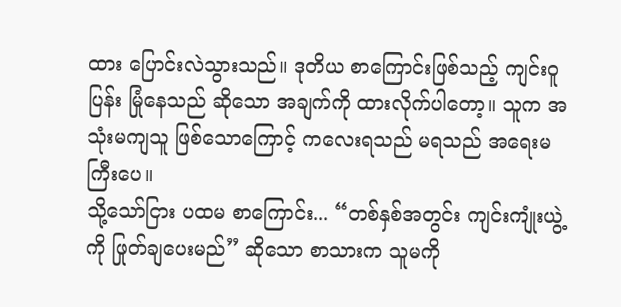ထား ပြောင်းလဲသွားသည်။ ဒုတိယ စာကြောင်းဖြစ်သည့် ကျင်းဝူပြန်း မြုံနေသည် ဆိုသော အချက်ကို ထားလိုက်ပါတော့။ သူက အသုံးမကျသူ ဖြစ်သောကြောင့် ကလေးရသည် မရသည် အရေးမကြီးပေ။
သို့သော်ငြား ပထမ စာကြောင်း... “တစ်နှစ်အတွင်း ကျင်းကျုံးယွဲ့ကို ဖြုတ်ချပေးမည်” ဆိုသော စာသားက သူမကို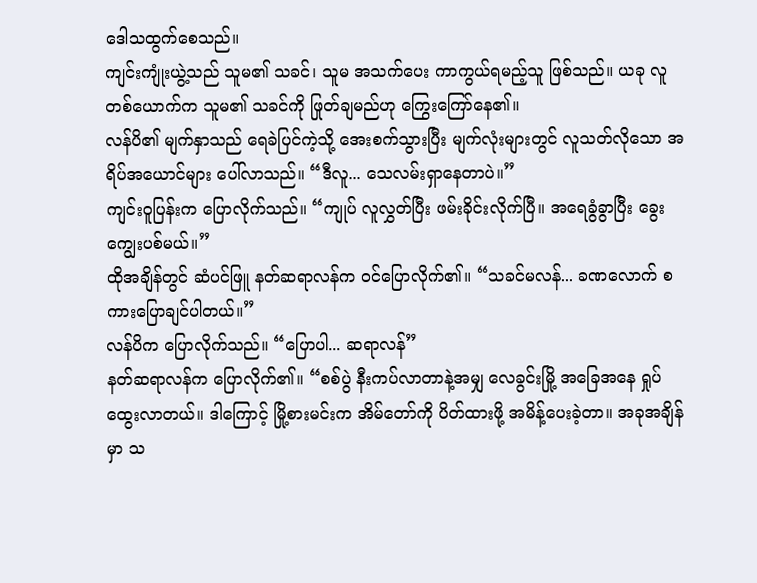ဒေါသထွက်စေသည်။
ကျင်းကျုံးယွဲ့သည် သူမ၏ သခင်၊ သူမ အသက်ပေး ကာကွယ်ရမည့်သူ ဖြစ်သည်။ ယခု လူတစ်ယောက်က သူမ၏ သခင်ကို ဖြုတ်ချမည်ဟု ကြွေးကြော်နေ၏။
လန်ပိ၏ မျက်နှာသည် ရေခဲပြင်ကဲ့သို့ အေးစက်သွားပြီး မျက်လုံးများတွင် လူသတ်လိုသော အရိပ်အယောင်များ ပေါ်လာသည်။ “ဒီလူ... သေလမ်းရှာနေတာပဲ။”
ကျင်းဝူပြန်းက ပြောလိုက်သည်။ “ကျုပ် လူလွှတ်ပြီး ဖမ်းခိုင်းလိုက်ပြီ။ အရေခွံခွာပြီး ခွေးကျွေးပစ်မယ်။”
ထိုအချိန်တွင် ဆံပင်ဖြူ နတ်ဆရာလန်က ဝင်ပြောလိုက်၏။ “သခင်မလန်... ခဏလောက် စကားပြောချင်ပါတယ်။”
လန်ပိက ပြောလိုက်သည်။ “ပြောပါ... ဆရာလန်”
နတ်ဆရာလန်က ပြောလိုက်၏။ “စစ်ပွဲ နီးကပ်လာတာနဲ့အမျှ လေခွင်းမြို့ အခြေအနေ ရှုပ်ထွေးလာတယ်။ ဒါကြောင့် မြို့စားမင်းက အိမ်တော်ကို ပိတ်ထားဖို့ အမိန့်ပေးခဲ့တာ။ အခုအချိန်မှာ သ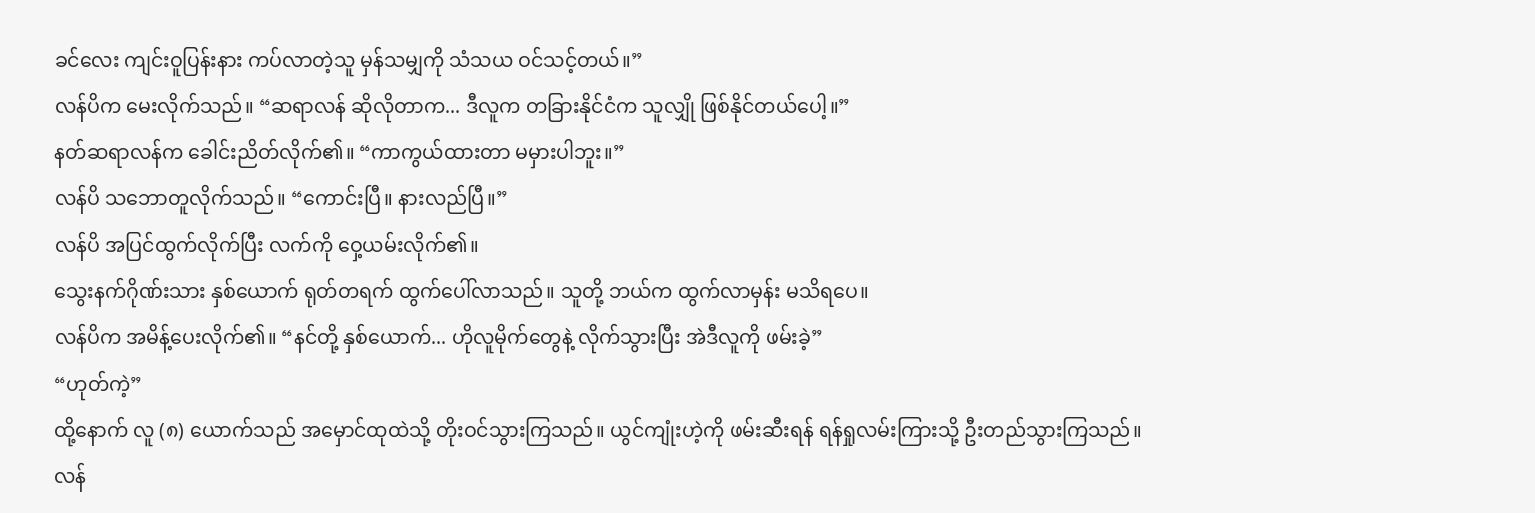ခင်လေး ကျင်းဝူပြန်းနား ကပ်လာတဲ့သူ မှန်သမျှကို သံသယ ဝင်သင့်တယ်။”
လန်ပိက မေးလိုက်သည်။ “ဆရာလန် ဆိုလိုတာက... ဒီလူက တခြားနိုင်ငံက သူလျှို ဖြစ်နိုင်တယ်ပေါ့။”
နတ်ဆရာလန်က ခေါင်းညိတ်လိုက်၏။ “ကာကွယ်ထားတာ မမှားပါဘူး။”
လန်ပိ သဘောတူလိုက်သည်။ “ကောင်းပြီ။ နားလည်ပြီ။”
လန်ပိ အပြင်ထွက်လိုက်ပြီး လက်ကို ဝှေ့ယမ်းလိုက်၏။
သွေးနက်ဂိုဏ်းသား နှစ်ယောက် ရုတ်တရက် ထွက်ပေါ်လာသည်။ သူတို့ ဘယ်က ထွက်လာမှန်း မသိရပေ။
လန်ပိက အမိန့်ပေးလိုက်၏။ “နင်တို့ နှစ်ယောက်... ဟိုလူမိုက်တွေနဲ့ လိုက်သွားပြီး အဲဒီလူကို ဖမ်းခဲ့”
“ဟုတ်ကဲ့”
ထို့နောက် လူ (၈) ယောက်သည် အမှောင်ထုထဲသို့ တိုးဝင်သွားကြသည်။ ယွင်ကျုံးဟဲ့ကို ဖမ်းဆီးရန် ရန်ရှုလမ်းကြားသို့ ဦးတည်သွားကြသည်။
လန်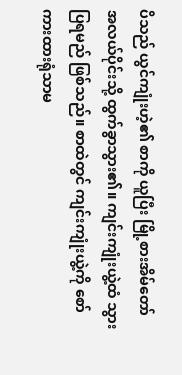ပိသည် ယွင်ကျုံးဟဲ့၏ စာကို ယူပြီး မြို့စားအိမ်တော် အလယ်ပိုင်းသို့ ထွက်ခွာသွား၏။ ကျင်းကျုံးယွဲ့ထံ သွားပြရမည် ဖြစ်သည်။ စာထဲတွင် ကျင်းကျုံးယွဲ့ကို စော်ကားထားရုံသာမ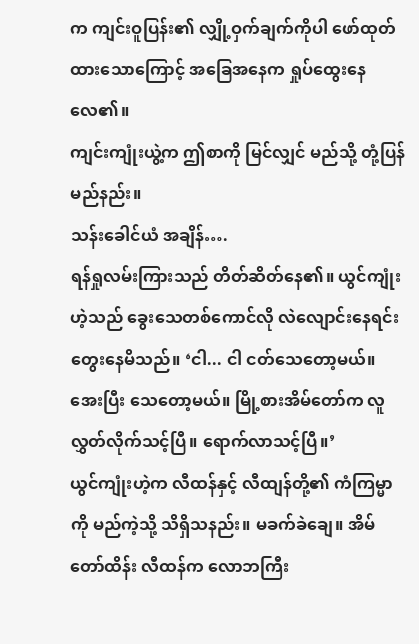က ကျင်းဝူပြန်း၏ လျှို့ဝှက်ချက်ကိုပါ ဖော်ထုတ်ထားသောကြောင့် အခြေအနေက ရှုပ်ထွေးနေလေ၏။
ကျင်းကျုံးယွဲ့က ဤစာကို မြင်လျှင် မည်သို့ တုံ့ပြန်မည်နည်း။
သန်းခေါင်ယံ အချိန်….
ရန်ရှုလမ်းကြားသည် တိတ်ဆိတ်နေ၏။ ယွင်ကျုံးဟဲ့သည် ခွေးသေတစ်ကောင်လို လဲလျောင်းနေရင်း တွေးနေမိသည်။ ‘ငါ... ငါ ငတ်သေတော့မယ်။ အေးပြီး သေတော့မယ်။ မြို့စားအိမ်တော်က လူလွှတ်လိုက်သင့်ပြီ။ ရောက်လာသင့်ပြီ။’
ယွင်ကျုံးဟဲ့က လီထန်နှင့် လီထျန်တို့၏ ကံကြမ္မာကို မည်ကဲ့သို့ သိရှိသနည်း။ မခက်ခဲချေ။ အိမ်တော်ထိန်း လီထန်က လောဘကြီး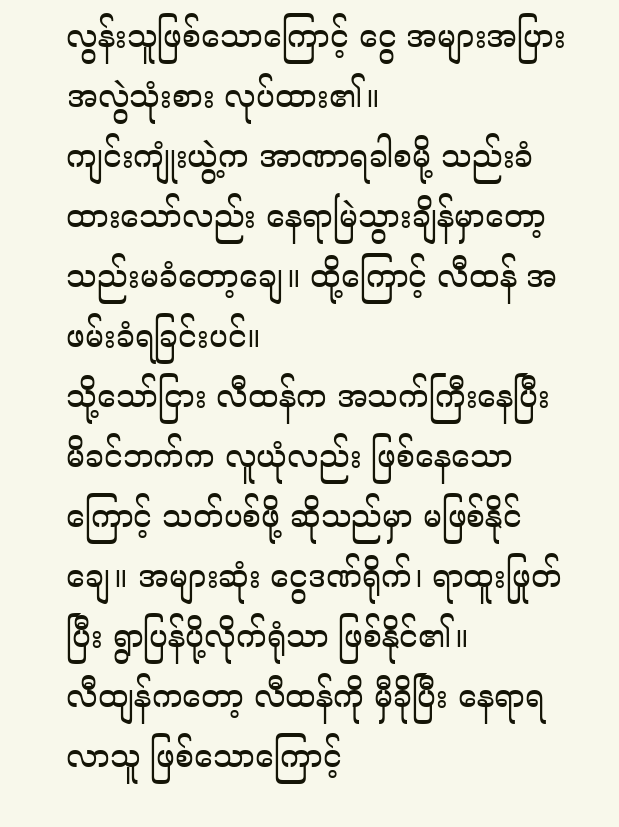လွန်းသူဖြစ်သောကြောင့် ငွေ အများအပြား အလွဲသုံးစား လုပ်ထား၏။
ကျင်းကျုံးယွဲ့က အာဏာရခါစမို့ သည်းခံထားသော်လည်း နေရာမြဲသွားချိန်မှာတော့ သည်းမခံတော့ချေ။ ထို့ကြောင့် လီထန် အဖမ်းခံရခြင်းပင်။
သို့သော်ငြား လီထန်က အသက်ကြီးနေပြီး မိခင်ဘက်က လူယုံလည်း ဖြစ်နေသောကြောင့် သတ်ပစ်ဖို့ ဆိုသည်မှာ မဖြစ်နိုင်ချေ။ အများဆုံး ငွေဒဏ်ရိုက်၊ ရာထူးဖြုတ်ပြီး ရွာပြန်ပို့လိုက်ရုံသာ ဖြစ်နိုင်၏။
လီထျန်ကတော့ လီထန်ကို မှီခိုပြီး နေရာရလာသူ ဖြစ်သောကြောင့်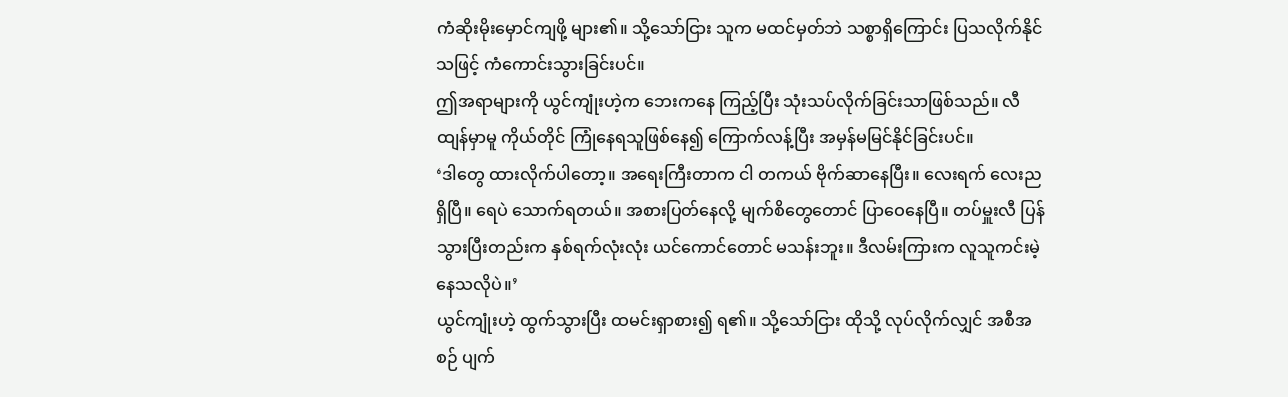ကံဆိုးမိုးမှောင်ကျဖို့ များ၏။ သို့သော်ငြား သူက မထင်မှတ်ဘဲ သစ္စာရှိကြောင်း ပြသလိုက်နိုင်သဖြင့် ကံကောင်းသွားခြင်းပင်။
ဤအရာများကို ယွင်ကျုံးဟဲ့က ဘေးကနေ ကြည့်ပြီး သုံးသပ်လိုက်ခြင်းသာဖြစ်သည်။ လီထျန်မှာမူ ကိုယ်တိုင် ကြုံနေရသူဖြစ်နေ၍ ကြောက်လန့်ပြီး အမှန်မမြင်နိုင်ခြင်းပင်။
‘ဒါတွေ ထားလိုက်ပါတော့။ အရေးကြီးတာက ငါ တကယ် ဗိုက်ဆာနေပြီး။ လေးရက် လေးည ရှိပြီ။ ရေပဲ သောက်ရတယ်။ အစားပြတ်နေလို့ မျက်စိတွေတောင် ပြာဝေနေပြီ။ တပ်မှူးလီ ပြန်သွားပြီးတည်းက နှစ်ရက်လုံးလုံး ယင်ကောင်တောင် မသန်းဘူး။ ဒီလမ်းကြားက လူသူကင်းမဲ့နေသလိုပဲ။’
ယွင်ကျုံးဟဲ့ ထွက်သွားပြီး ထမင်းရှာစား၍ ရ၏။ သို့သော်ငြား ထိုသို့ လုပ်လိုက်လျှင် အစီအစဉ် ပျက်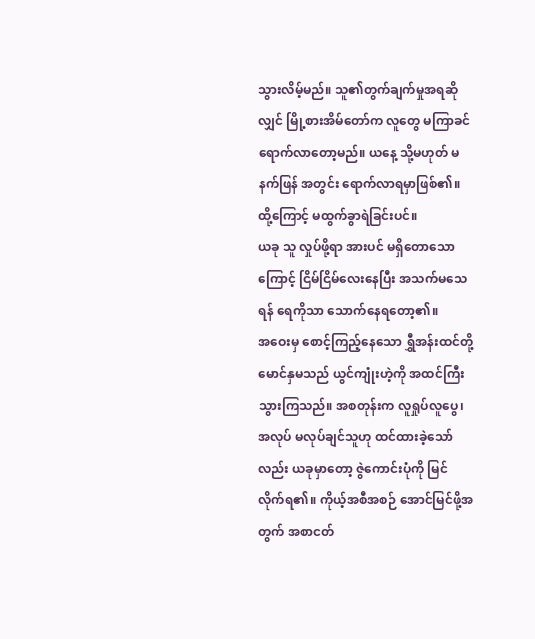သွားလိမ့်မည်။ သူ၏တွက်ချက်မှုအရဆိုလျှင် မြို့စားအိမ်တော်က လူတွေ မကြာခင် ရောက်လာတော့မည်။ ယနေ့ သို့မဟုတ် မနက်ဖြန် အတွင်း ရောက်လာရမှာဖြစ်၏။ ထို့ကြောင့် မထွက်ခွာရဲခြင်းပင်။
ယခု သူ လှုပ်ဖို့ရာ အားပင် မရှိတောသောကြောင့် ငြိမ်ငြိမ်လေးနေပြီး အသက်မသေရန် ရေကိုသာ သောက်နေရတော့၏။
အဝေးမှ စောင့်ကြည့်နေသော ရွှီအန်းထင်တို့ မောင်နှမသည် ယွင်ကျုံးဟဲ့ကို အထင်ကြီးသွားကြသည်။ အစတုန်းက လူရှုပ်လူပွေ၊ အလုပ် မလုပ်ချင်သူဟု ထင်ထားခဲ့သော်လည်း ယခုမှာတော့ ဇွဲကောင်းပုံကို မြင်လိုက်ရ၏။ ကိုယ့်အစီအစဉ် အောင်မြင်ဖို့အတွက် အစာငတ်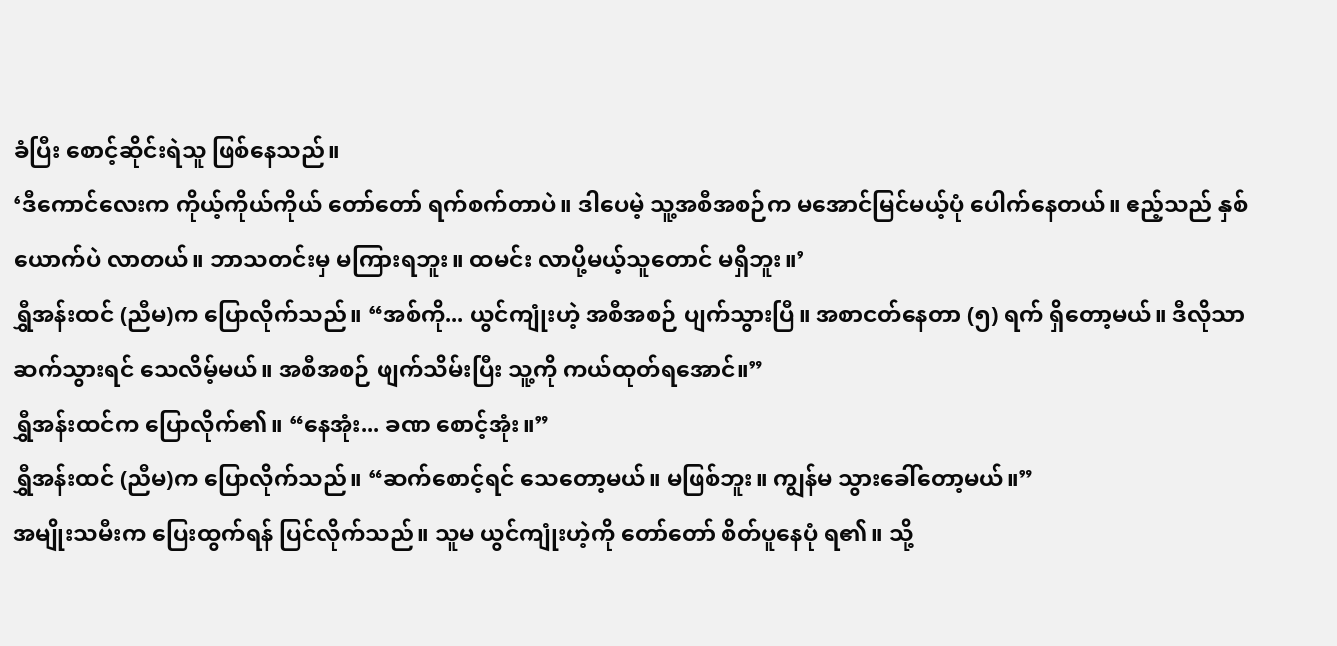ခံပြီး စောင့်ဆိုင်းရဲသူ ဖြစ်နေသည်။
‘ဒီကောင်လေးက ကိုယ့်ကိုယ်ကိုယ် တော်တော် ရက်စက်တာပဲ။ ဒါပေမဲ့ သူ့အစီအစဉ်က မအောင်မြင်မယ့်ပုံ ပေါက်နေတယ်။ ဧည့်သည် နှစ်ယောက်ပဲ လာတယ်။ ဘာသတင်းမှ မကြားရဘူး။ ထမင်း လာပို့မယ့်သူတောင် မရှိဘူး။’
ရွှီအန်းထင် (ညီမ)က ပြောလိုက်သည်။ “အစ်ကို... ယွင်ကျုံးဟဲ့ အစီအစဉ် ပျက်သွားပြီ။ အစာငတ်နေတာ (၅) ရက် ရှိတော့မယ်။ ဒီလိုသာ ဆက်သွားရင် သေလိမ့်မယ်။ အစီအစဉ် ဖျက်သိမ်းပြီး သူ့ကို ကယ်ထုတ်ရအောင်။”
ရွှီအန်းထင်က ပြောလိုက်၏။ “နေအုံး... ခဏ စောင့်အုံး။”
ရွှီအန်းထင် (ညီမ)က ပြောလိုက်သည်။ “ဆက်စောင့်ရင် သေတော့မယ်။ မဖြစ်ဘူး။ ကျွန်မ သွားခေါ်တော့မယ်။”
အမျိုးသမီးက ပြေးထွက်ရန် ပြင်လိုက်သည်။ သူမ ယွင်ကျုံးဟဲ့ကို တော်တော် စိတ်ပူနေပုံ ရ၏။ သို့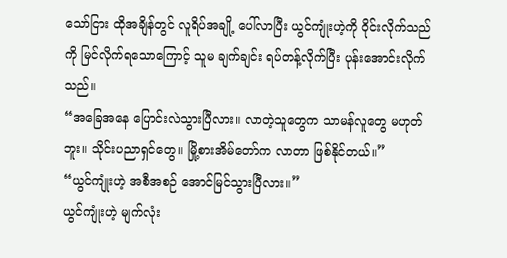သော်ငြား ထိုအချိန်တွင် လူရိပ်အချို့ ပေါ်လာပြီး ယွင်ကျုံးဟဲ့ကို ဝိုင်းလိုက်သည်ကို မြင်လိုက်ရသောကြောင့် သူမ ချက်ချင်း ရပ်တန့်လိုက်ပြီး ပုန်းအောင်းလိုက်သည်။
“အခြေအနေ ပြောင်းလဲသွားပြီလား။ လာတဲ့သူတွေက သာမန်လူတွေ မဟုတ်ဘူး။ သိုင်းပညာရှင်တွေ။ မြို့စားအိမ်တော်က လာတာ ဖြစ်နိုင်တယ်။”
“ယွင်ကျုံးဟဲ့ အစီအစဉ် အောင်မြင်သွားပြီလား။”
ယွင်ကျုံးဟဲ့ မျက်လုံး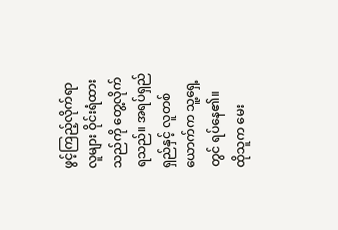ဖွင့်ကြည့်လိုက်ရာ လူများ ဝိုင်းရံထားသည်ကို တွေ့လိုက်ရသည်။ အရပ်ရှည်ရှည်နှင့် လူတစ်ယောက်က သူ့ရှေ့တွင် ရပ်နေ၏။
ထိုသူက မေး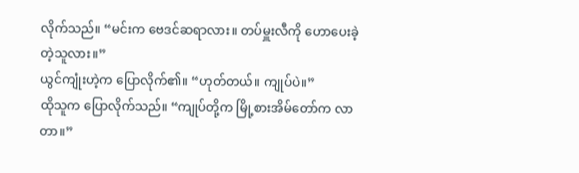လိုက်သည်။ “မင်းက ဗေဒင်ဆရာလား။ တပ်မှူးလီကို ဟောပေးခဲ့တဲ့သူလား။”
ယွင်ကျုံးဟဲ့က ပြောလိုက်၏။ “ဟုတ်တယ်။ ကျုပ်ပဲ။”
ထိုသူက ပြောလိုက်သည်။ “ကျုပ်တို့က မြို့စားအိမ်တော်က လာတာ။”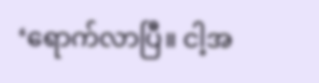‘ရောက်လာပြီ။ ငါ့အ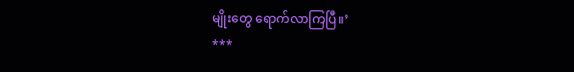မျိုးတွေ ရောက်လာကြပြီ။’
***